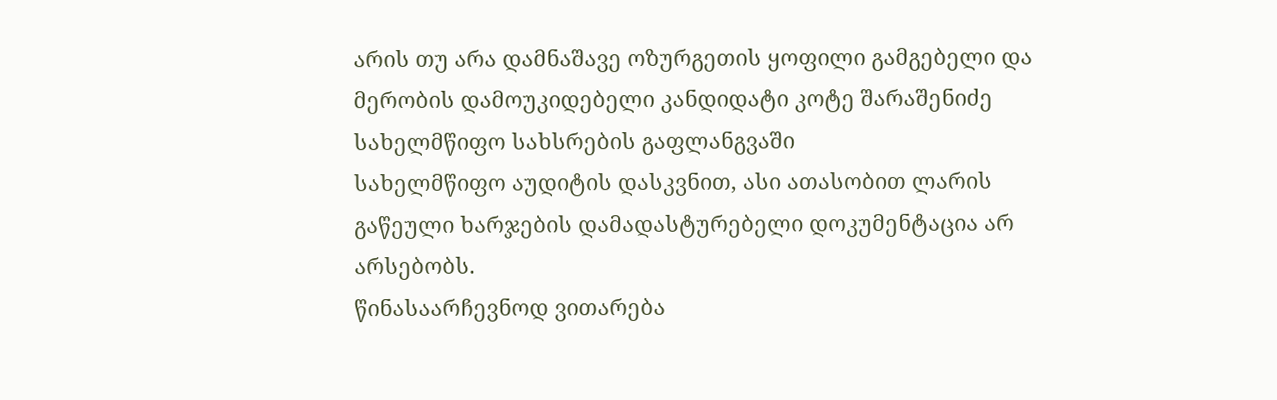არის თუ არა დამნაშავე ოზურგეთის ყოფილი გამგებელი და მერობის დამოუკიდებელი კანდიდატი კოტე შარაშენიძე სახელმწიფო სახსრების გაფლანგვაში
სახელმწიფო აუდიტის დასკვნით, ასი ათასობით ლარის გაწეული ხარჯების დამადასტურებელი დოკუმენტაცია არ არსებობს.
წინასაარჩევნოდ ვითარება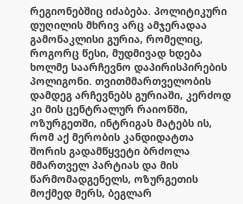რეგიონებშიც იძაბება. პოლიტიკური დუღილის მხრივ არც ამჯერადაა გამონაკლისი გურია, რომელიც, როგორც წესი, მუდმივად ხდება ხოლმე საარჩევნო დაპირისპირების პოლიგონი. თვითმმართველობის დამდეგ არჩევნებს გურიაში, კერძოდ კი მის ცენტრალურ რაიონში, ოზურგეთში, ინტრიგას მატებს ის, რომ აქ მერობის კანდიდატთა შორის გადამწყვეტი ბრძოლა მმართველ პარტიას და მის წარმომადგენელს, ოზურგეთის მოქმედ მერს, ბეგლარ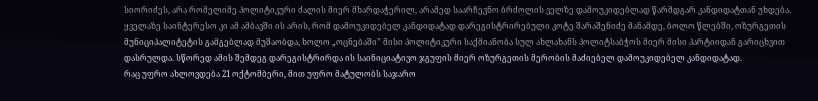სიორიძეს, არა რომელიმე პოლიტიკური ძალის მიერ მხარდაჭერილ, არამედ საარჩევნო ბრძოლის ველზე დამოუკიდებლად წარმდგარ კანდიდატთან უხდება.
ყველაზე საინტერესო კი ამ ამბავში ის არის, რომ დამოუკიდებელ კანდიდატად დარეგისტრირებული კოტე შარაშენიძე მანამდე, ბოლო წლებში, ოზურგეთის მუნიციპალიტეტის გამგებლად მუშაობდა, ხოლო „ოცნებაში” მისი პოლიტიკური საქმიანობა სულ ახლახანს პოლიტსაბჭოს მიერ მისი პარტიიდან გარიცხვით დასრულდა. სწორედ ამის შემდეგ დარეგისტრირდა ის საინიციატივო ჯგუფის მიერ ოზურგეთის მერობის მაძიებელ დამოუკიდებელ კანდიდატად.
რაც უფრო ახლოვდება 21 ოქტომბერი, მით უფრო მატულობს საჯარო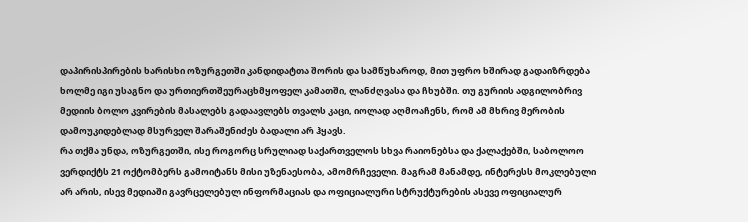დაპირისპირების ხარისხი ოზურგეთში კანდიდატთა შორის და სამწუხაროდ, მით უფრო ხშირად გადაიზრდება ხოლმე იგი უსაგნო და ურთიერთშეურაცხმყოფელ კამათში, ლანძღვასა და ჩხუბში. თუ გურიის ადგილობრივ მედიის ბოლო კვირების მასალებს გადაავლებს თვალს კაცი, იოლად აღმოაჩენს, რომ ამ მხრივ მერობის დამოუკიდებლად მსურველ შარაშენიძეს ბადალი არ ჰყავს.
რა თქმა უნდა, ოზურგეთში, ისე როგორც სრულიად საქართველოს სხვა რაიონებსა და ქალაქებში, საბოლოო ვერდიქტს 21 ოქტომბერს გამოიტანს მისი უზენაესობა, ამომრჩეველი. მაგრამ მანამდე, ინტერესს მოკლებული არ არის, ისევ მედიაში გავრცელებულ ინფორმაციას და ოფიციალური სტრუქტურების ასევე ოფიციალურ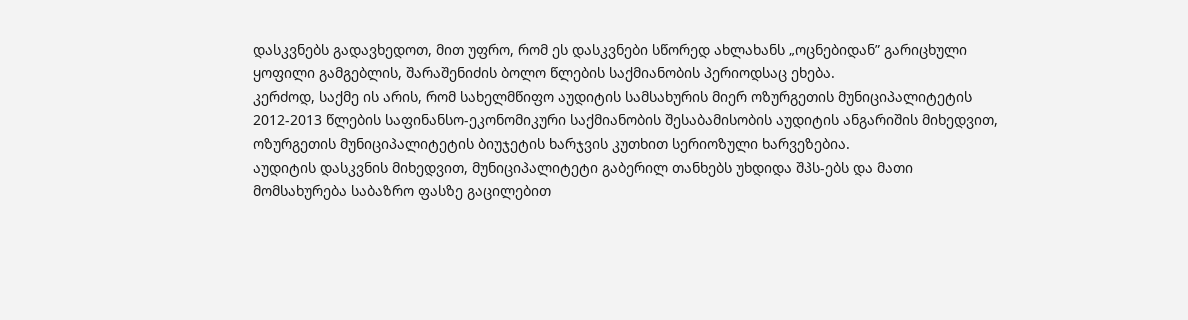დასკვნებს გადავხედოთ, მით უფრო, რომ ეს დასკვნები სწორედ ახლახანს „ოცნებიდან” გარიცხული ყოფილი გამგებლის, შარაშენიძის ბოლო წლების საქმიანობის პერიოდსაც ეხება.
კერძოდ, საქმე ის არის, რომ სახელმწიფო აუდიტის სამსახურის მიერ ოზურგეთის მუნიციპალიტეტის 2012-2013 წლების საფინანსო-ეკონომიკური საქმიანობის შესაბამისობის აუდიტის ანგარიშის მიხედვით, ოზურგეთის მუნიციპალიტეტის ბიუჯეტის ხარჯვის კუთხით სერიოზული ხარვეზებია.
აუდიტის დასკვნის მიხედვით, მუნიციპალიტეტი გაბერილ თანხებს უხდიდა შპს-ებს და მათი მომსახურება საბაზრო ფასზე გაცილებით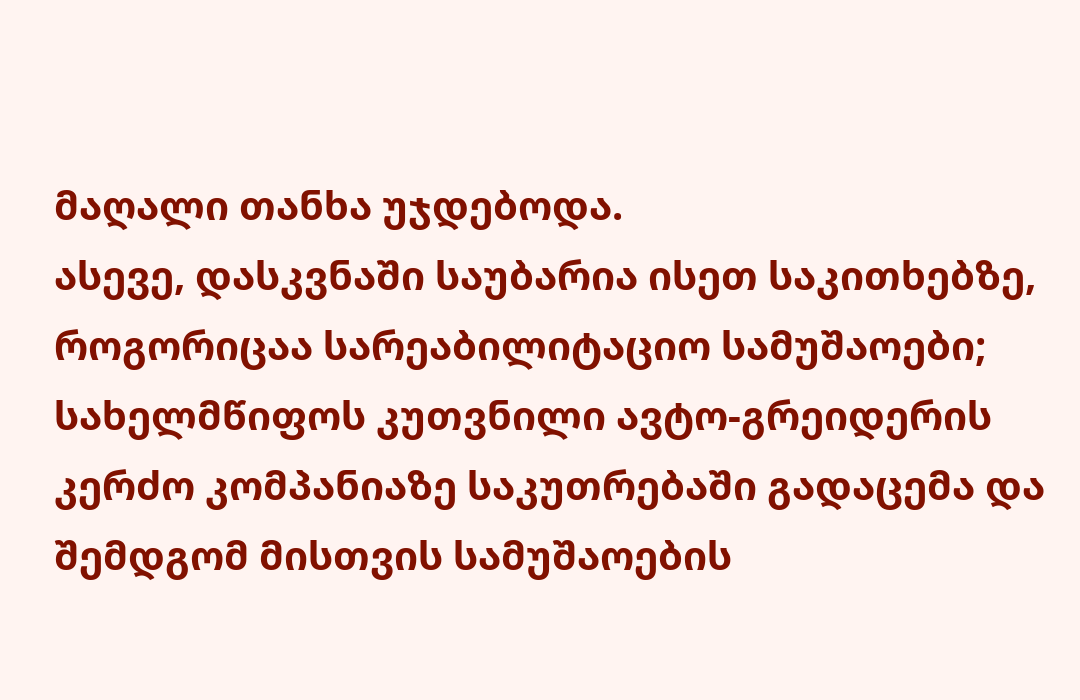მაღალი თანხა უჯდებოდა.
ასევე, დასკვნაში საუბარია ისეთ საკითხებზე, როგორიცაა სარეაბილიტაციო სამუშაოები; სახელმწიფოს კუთვნილი ავტო-გრეიდერის კერძო კომპანიაზე საკუთრებაში გადაცემა და შემდგომ მისთვის სამუშაოების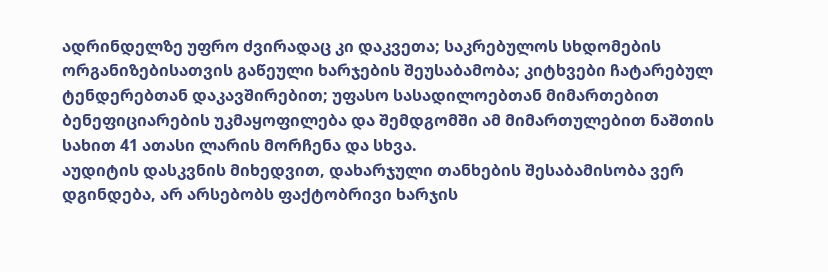ადრინდელზე უფრო ძვირადაც კი დაკვეთა; საკრებულოს სხდომების ორგანიზებისათვის გაწეული ხარჯების შეუსაბამობა; კიტხვები ჩატარებულ ტენდერებთან დაკავშირებით; უფასო სასადილოებთან მიმართებით ბენეფიციარების უკმაყოფილება და შემდგომში ამ მიმართულებით ნაშთის სახით 41 ათასი ლარის მორჩენა და სხვა.
აუდიტის დასკვნის მიხედვით, დახარჯული თანხების შესაბამისობა ვერ დგინდება, არ არსებობს ფაქტობრივი ხარჯის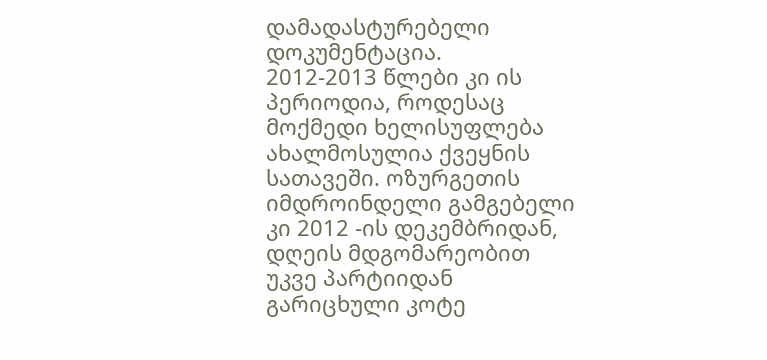დამადასტურებელი დოკუმენტაცია.
2012-2013 წლები კი ის პერიოდია, როდესაც მოქმედი ხელისუფლება ახალმოსულია ქვეყნის სათავეში. ოზურგეთის იმდროინდელი გამგებელი კი 2012 -ის დეკემბრიდან, დღეის მდგომარეობით უკვე პარტიიდან გარიცხული კოტე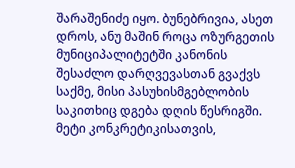შარაშენიძე იყო. ბუნებრივია, ასეთ დროს, ანუ მაშინ როცა ოზურგეთის მუნიციპალიტეტში კანონის შესაძლო დარღვევასთან გვაქვს საქმე, მისი პასუხისმგებლობის საკითხიც დგება დღის წესრიგში.
მეტი კონკრეტიკისათვის,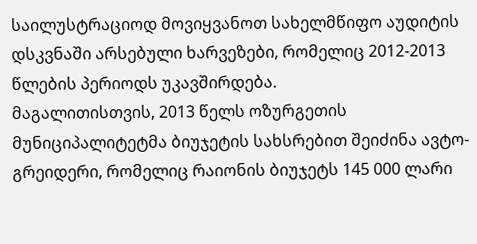საილუსტრაციოდ მოვიყვანოთ სახელმწიფო აუდიტის დსკვნაში არსებული ხარვეზები, რომელიც 2012-2013 წლების პერიოდს უკავშირდება.
მაგალითისთვის, 2013 წელს ოზურგეთის მუნიციპალიტეტმა ბიუჯეტის სახსრებით შეიძინა ავტო-გრეიდერი, რომელიც რაიონის ბიუჯეტს 145 000 ლარი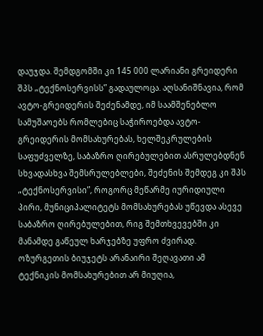დაუჯდა. შემდგომში კი 145 000 ლარიანი გრეიდერი შპს „ტექნოსერვისს” გადაულოცა. აღსანიშნავია, რომ ავტო-გრეიდერის შეძენამდე, იმ საამშენებლო სამუშაოებს რომლებიც საჭიროებდა ავტო-გრეიდერის მომსახურებას, ხელშეკრულების საფუძველზე, საბაზრო ღირებულებით ასრულებდნენ სხვადასხვა შემსრულებლები, შეძენის შემდეგ კი შპს „ტექნოსერვისი”, როგორც მეწარმე იურიდიული პირი, მუნიციპალიტეტს მომსახურებას უწევდა ასევე საბაზრო ღირებულებით, რიგ შემთხვევებში კი მანამდე გაწეულ ხარჯებზე უფრო ძვირად.
ოზურგეთის ბიუჯეტს არანაირი შეღავათი ამ ტექნიკის მომსახურებით არ მიუღია,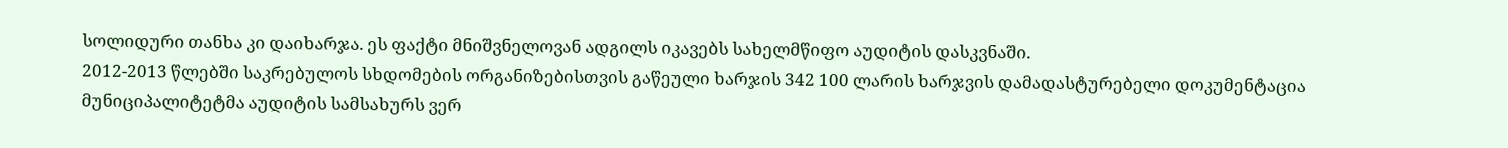სოლიდური თანხა კი დაიხარჯა. ეს ფაქტი მნიშვნელოვან ადგილს იკავებს სახელმწიფო აუდიტის დასკვნაში.
2012-2013 წლებში საკრებულოს სხდომების ორგანიზებისთვის გაწეული ხარჯის 342 100 ლარის ხარჯვის დამადასტურებელი დოკუმენტაცია მუნიციპალიტეტმა აუდიტის სამსახურს ვერ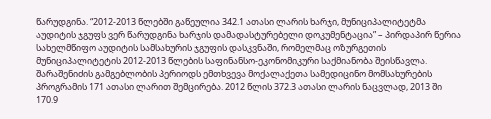წარუდგინა. “2012-2013 წლებში გაწეულია 342.1 ათასი ლარის ხარჯი, მუნიციპალიტეტმა აუდიტის ჯგუფს ვერ წარუდგინა ხარჯის დამადასტურებელი დოკუმენტაცია” – პირდაპირ წერია სახელმწიფო აუდიტის სამსახურის ჯგუფის დასკვნაში, რომელმაც ოზურგეთის მუნიციპალიტეტის 2012-2013 წლების საფინანსო-ეკონომიკური საქმიანობა შეისწავლა.
შარაშენიძის გამგებლობის პერიოდს ემთხვევა მოქალაქეთა სამედიცინო მომსახურების პროგრამის 171 ათასი ლარით შემცირება. 2012 წლის 372.3 ათასი ლარის ნაცვლად, 2013 ში 170.9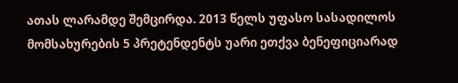ათას ლარამდე შემცირდა. 2013 წელს უფასო სასადილოს მომსახურების 5 პრეტენდენტს უარი ეთქვა ბენეფიციარად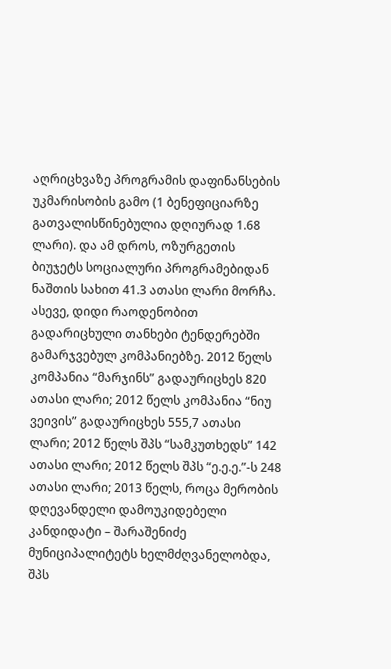აღრიცხვაზე პროგრამის დაფინანსების უკმარისობის გამო (1 ბენეფიციარზე გათვალისწინებულია დღიურად 1.68 ლარი). და ამ დროს, ოზურგეთის ბიუჯეტს სოციალური პროგრამებიდან ნაშთის სახით 41.3 ათასი ლარი მორჩა.
ასევე, დიდი რაოდენობით გადარიცხული თანხები ტენდერებში გამარჯვებულ კომპანიებზე. 2012 წელს კომპანია “მარჯინს” გადაურიცხეს 820 ათასი ლარი; 2012 წელს კომპანია “ნიუ ვეივის” გადაურიცხეს 555,7 ათასი ლარი; 2012 წელს შპს “სამკუთხედს” 142 ათასი ლარი; 2012 წელს შპს “ე.ე.ე.”-ს 248 ათასი ლარი; 2013 წელს, როცა მერობის დღევანდელი დამოუკიდებელი კანდიდატი – შარაშენიძე მუნიციპალიტეტს ხელმძღვანელობდა, შპს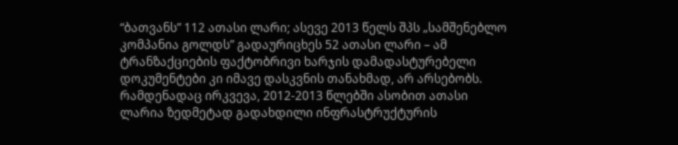“ბათვანს” 112 ათასი ლარი; ასევე 2013 წელს შპს „სამშენებლო კომპანია გოლდს” გადაურიცხეს 52 ათასი ლარი – ამ ტრანზაქციების ფაქტობრივი ხარჯის დამადასტურებელი დოკუმენტები კი იმავე დასკვნის თანახმად, არ არსებობს.
რამდენადაც ირკვევა, 2012-2013 წლებში ასობით ათასი ლარია ზედმეტად გადახდილი ინფრასტრუქტურის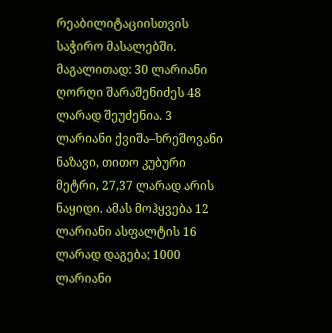რეაბილიტაციისთვის საჭირო მასალებში. მაგალითად: 30 ლარიანი ღორღი შარაშენიძეს 48 ლარად შეუძენია. 3 ლარიანი ქვიშა–ხრეშოვანი ნაზავი, თითო კუბური მეტრი, 27,37 ლარად არის ნაყიდი. ამას მოჰყვება 12 ლარიანი ასფალტის 16 ლარად დაგება; 1000 ლარიანი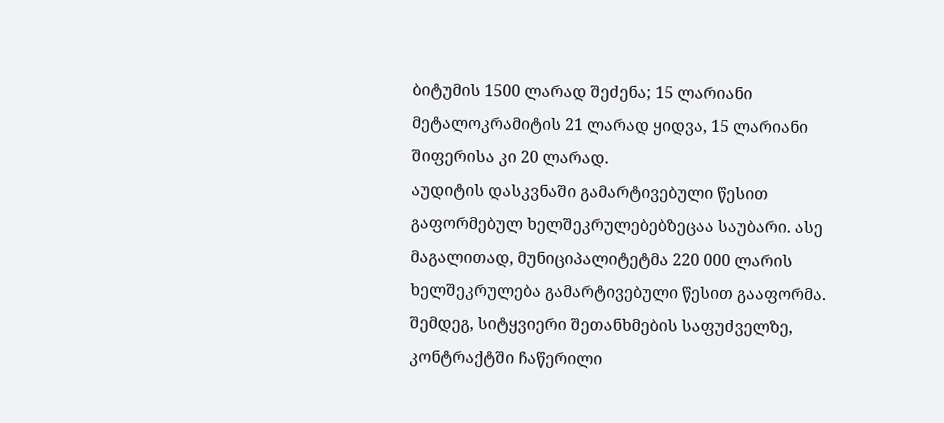ბიტუმის 1500 ლარად შეძენა; 15 ლარიანი მეტალოკრამიტის 21 ლარად ყიდვა, 15 ლარიანი შიფერისა კი 20 ლარად.
აუდიტის დასკვნაში გამარტივებული წესით გაფორმებულ ხელშეკრულებებზეცაა საუბარი. ასე მაგალითად, მუნიციპალიტეტმა 220 000 ლარის ხელშეკრულება გამარტივებული წესით გააფორმა. შემდეგ, სიტყვიერი შეთანხმების საფუძველზე, კონტრაქტში ჩაწერილი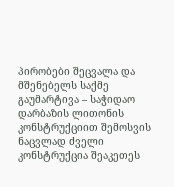პირობები შეცვალა და მშენებელს საქმე გაუმარტივა – საჭიდაო დარბაზის ლითონის კონსტრუქციით შემოსვის ნაცვლად ძველი კონსტრუქცია შეაკეთეს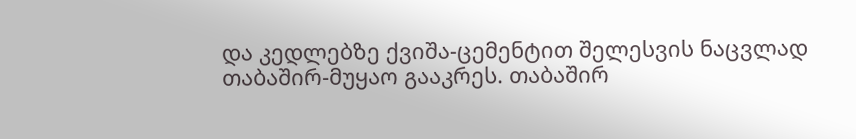და კედლებზე ქვიშა-ცემენტით შელესვის ნაცვლად თაბაშირ-მუყაო გააკრეს. თაბაშირ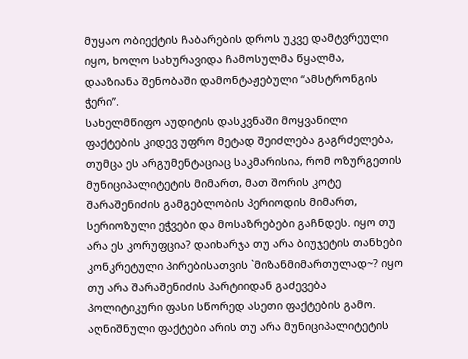მუყაო ობიექტის ჩაბარების დროს უკვე დამტვრეული იყო, ხოლო სახურავიდა ჩამოსულმა წყალმა, დააზიანა შენობაში დამონტაჟებული “ამსტრონგის ჭერი”.
სახელმწიფო აუდიტის დასკვნაში მოყვანილი ფაქტების კიდევ უფრო მეტად შეიძლება გაგრძელება, თუმცა ეს არგუმენტაციაც საკმარისია, რომ ოზურგეთის მუნიციპალიტეტის მიმართ, მათ შორის კოტე შარაშენიძის გამგებლობის პერიოდის მიმართ, სერიოზული ეჭვები და მოსაზრებები გაჩნდეს. იყო თუ არა ეს კორუფცია? დაიხარჯა თუ არა ბიუჯეტის თანხები კონკრეტული პირებისათვის `მიზანმიმართულად~? იყო თუ არა შარაშენიძის პარტიიდან გაძევება პოლიტიკური ფასი სწორედ ასეთი ფაქტების გამო. აღნიშნული ფაქტები არის თუ არა მუნიციპალიტეტის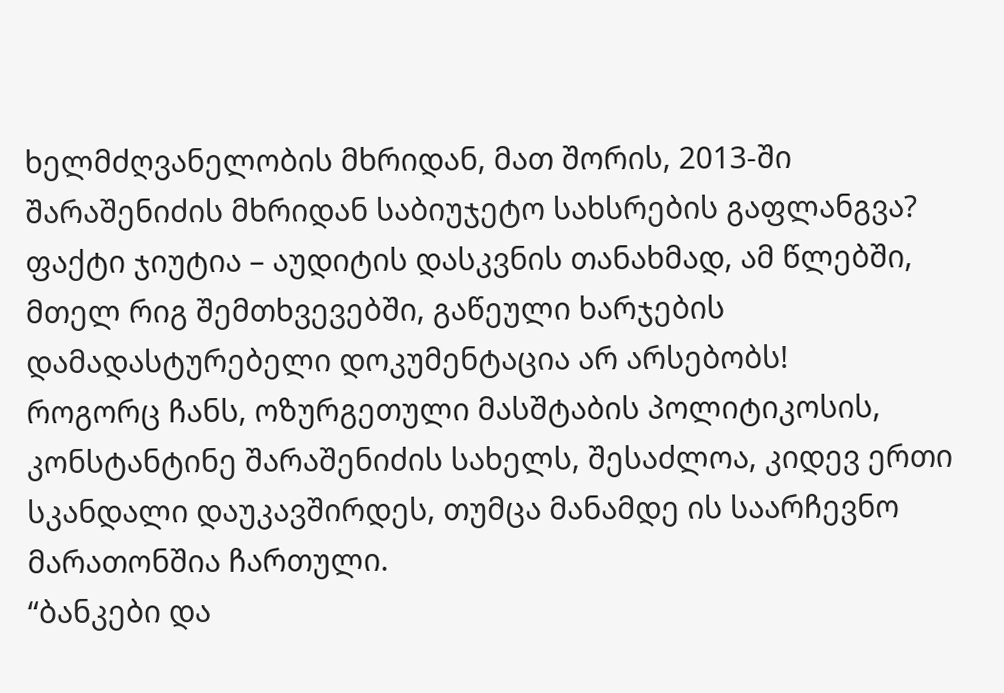ხელმძღვანელობის მხრიდან, მათ შორის, 2013-ში შარაშენიძის მხრიდან საბიუჯეტო სახსრების გაფლანგვა?
ფაქტი ჯიუტია – აუდიტის დასკვნის თანახმად, ამ წლებში, მთელ რიგ შემთხვევებში, გაწეული ხარჯების დამადასტურებელი დოკუმენტაცია არ არსებობს!
როგორც ჩანს, ოზურგეთული მასშტაბის პოლიტიკოსის, კონსტანტინე შარაშენიძის სახელს, შესაძლოა, კიდევ ერთი სკანდალი დაუკავშირდეს, თუმცა მანამდე ის საარჩევნო მარათონშია ჩართული.
“ბანკები და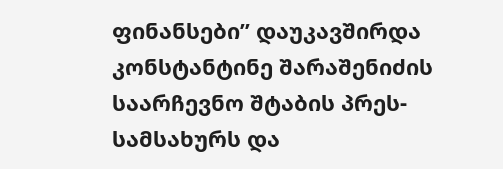ფინანსები” დაუკავშირდა კონსტანტინე შარაშენიძის საარჩევნო შტაბის პრეს-სამსახურს და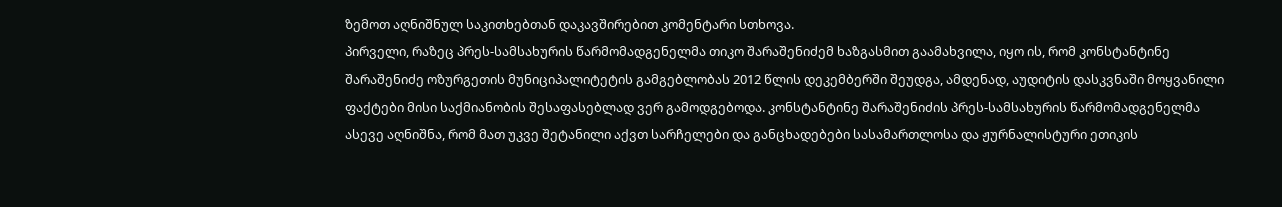ზემოთ აღნიშნულ საკითხებთან დაკავშირებით კომენტარი სთხოვა.
პირველი, რაზეც პრეს-სამსახურის წარმომადგენელმა თიკო შარაშენიძემ ხაზგასმით გაამახვილა, იყო ის, რომ კონსტანტინე შარაშენიძე ოზურგეთის მუნიციპალიტეტის გამგებლობას 2012 წლის დეკემბერში შეუდგა, ამდენად, აუდიტის დასკვნაში მოყვანილი ფაქტები მისი საქმიანობის შესაფასებლად ვერ გამოდგებოდა. კონსტანტინე შარაშენიძის პრეს-სამსახურის წარმომადგენელმა ასევე აღნიშნა, რომ მათ უკვე შეტანილი აქვთ სარჩელები და განცხადებები სასამართლოსა და ჟურნალისტური ეთიკის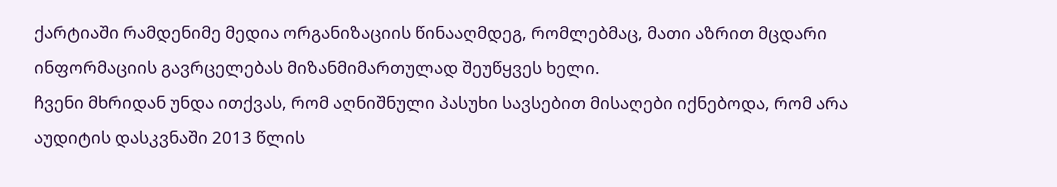ქარტიაში რამდენიმე მედია ორგანიზაციის წინააღმდეგ, რომლებმაც, მათი აზრით მცდარი ინფორმაციის გავრცელებას მიზანმიმართულად შეუწყვეს ხელი.
ჩვენი მხრიდან უნდა ითქვას, რომ აღნიშნული პასუხი სავსებით მისაღები იქნებოდა, რომ არა აუდიტის დასკვნაში 2013 წლის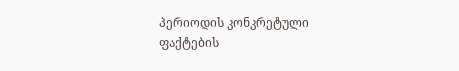პერიოდის კონკრეტული ფაქტების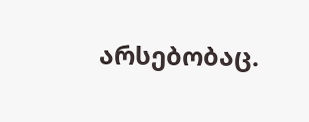არსებობაც.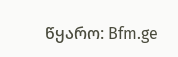წყარო: Bfm.ge